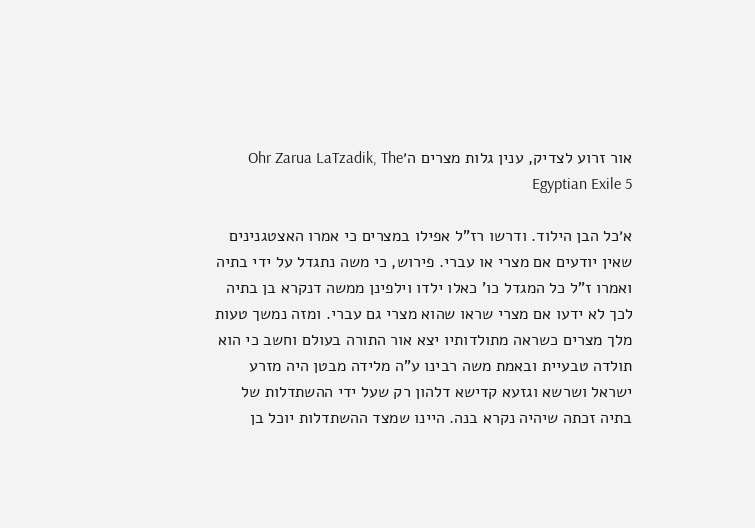אור זרוע לצדיק, ענין גלות מצרים ה׳Ohr Zarua LaTzadik, The Egyptian Exile 5

א׳כל הבן הילוד. ודרשו רז"ל אפילו במצרים כי אמרו האצטגנינים שאין יודעים אם מצרי או עברי. פירוש, כי משה נתגדל על ידי בתיה ואמרו ז"ל כל המגדל כו' כאלו ילדו וילפינן ממשה דנקרא בן בתיה לכך לא ידעו אם מצרי שראו שהוא מצרי גם עברי. ומזה נמשך טעות מלך מצרים כשראה מתולדותיו יצא אור התורה בעולם וחשב כי הוא תולדה טבעיית ובאמת משה רבינו ע"ה מלידה מבטן היה מזרע ישראל ושרשא וגזעא קדישא דלהון רק שעל ידי ההשתדלות של בתיה זכתה שיהיה נקרא בנה. היינו שמצד ההשתדלות יוכל בן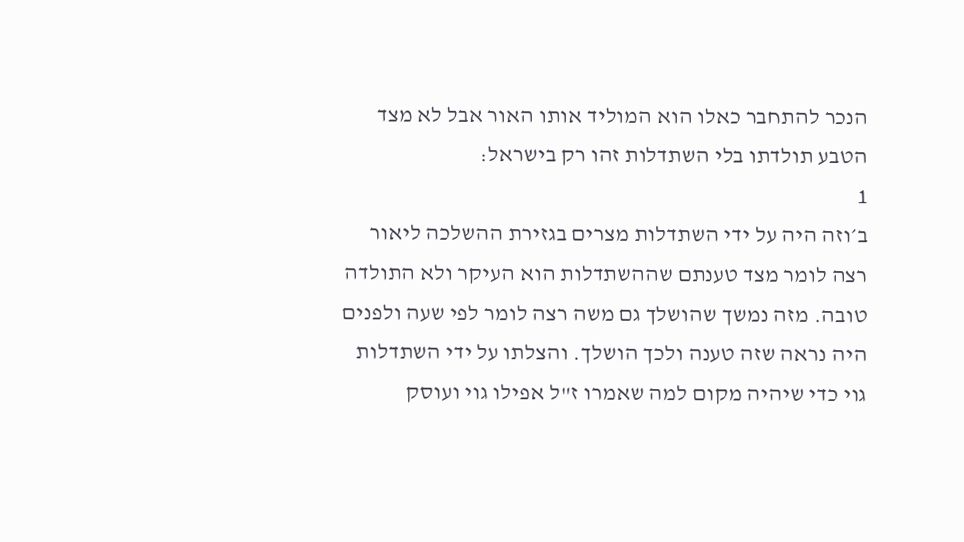הנכר להתחבר כאלו הוא המוליד אותו האור אבל לא מצד הטבע תולדתו בלי השתדלות זהו רק בישראל:
1
ב׳וזה היה על ידי השתדלות מצרים בגזירת ההשלכה ליאור רצה לומר מצד טענתם שההשתדלות הוא העיקר ולא התולדה טובה. מזה נמשך שהושלך גם משה רצה לומר לפי שעה ולפנים היה נראה שזה טענה ולכך הושלך. והצלתו על ידי השתדלות גוי כדי שיהיה מקום למה שאמרו ז"ל אפילו גוי ועוסק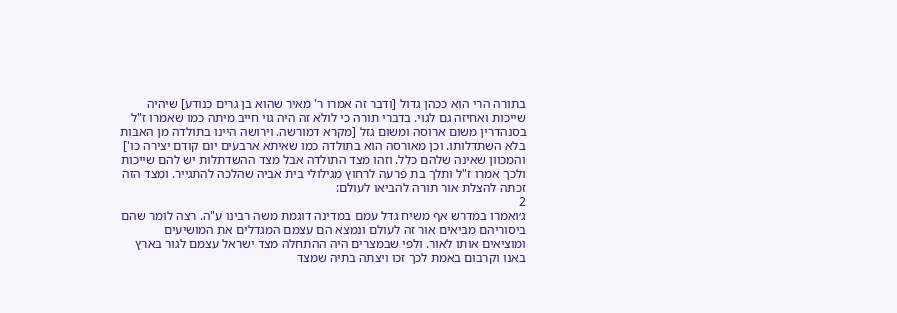בתורה הרי הוא ככהן גדול [ודבר זה אמרו ר' מאיר שהוא בן גרים כנודע] שיהיה שייכות ואחיזה גם לגוי. בדברי תורה כי לולא זה היה גוי חייב מיתה כמו שאמרו ז"ל בסנהדרין משום ארוסה ומשום גזל [מקרא דמורשה. וירושה היינו בתולדה מן האבות בלא השתדלותו. וכן מאורסה הוא בתולדה כמו שאיתא ארבעים יום קודם יצירה כו'] והמכוון שאינה שלהם כלל. וזהו מצד התולדה אבל מצד ההשדתלות יש להם שייכות ולכך אמרו ז"ל ותלך בת פרעה לרחוץ מגילולי בית אביה שהלכה להתגייר. ומצד הזה זכתה להצלת אור תורה להביאו לעולם:
2
ג׳ואמרו במדרש אף משיח גדל עמם במדינה דוגמת משה רבינו ע"ה. רצה לומר שהם ביסוריהם מביאים אור זה לעולם ונמצא הם עצמם המגדלים את המושיעים ומוציאים אותו לאור. ולפי שבמצרים היה ההתחלה מצד ישראל עצמם לגור בארץ באנו וקרבום באמת לכך זכו ויצתה בתיה שמצד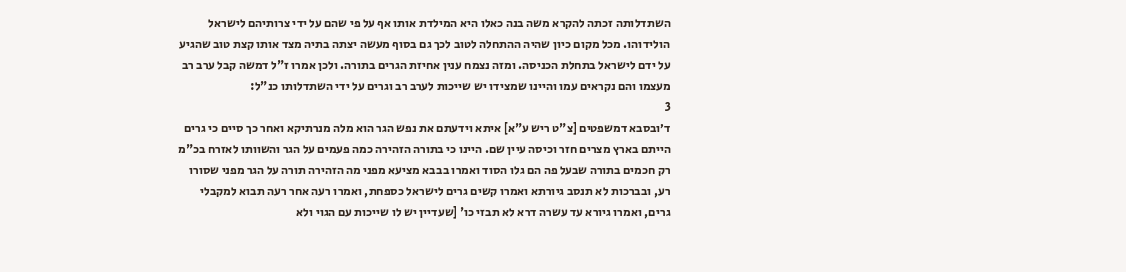השתדלותה זכתה להקרא משה בנה כאלו היא המילדת אותו אף על פי שהם על ידי צרותיהם לישראל הולידוהו. מכל מקום כיון שהיה ההתחלה לטוב לכך גם בסוף מעשה יצתה בתיה מצד אותו קצת טוב שהגיע על ידם לישראל בתחלת הכניסה. ומזה נצמח ענין אחיזת הגרים בתורה. ולכן אמרו ז"ל דמשה קבל ערב רב מעצמו והם נקראים עמו והיינו שמצידו יש שייכות לערב רב וגרים על ידי השתדלותו כנ"ל:
3
ד׳ובסבא דמשפטים [צ"ט ריש ע"א] איתא וידעתם את נפש הגר הוא מלה מנרתיקא ואחר כך סיים כי גרים הייתם בארץ מצרים חזר וכיסה עיין שם. היינו כי בתורה הזהירה כמה פעמים על הגר והשוותו לאזרח בכ"מ רק חכמים בתורה שבעל פה הם גלו הסוד ואמרו בבבא מציעא מפני מה הזהירה תורה על הגר מפני שסורו רע, ובברכות לא תנסב גיורתא ואמרו קשים גרים לישראל כספחת, ואמרו רעה אחר רעה תבוא למקבלי גרים, ואמרו גיורא עד עשרה דרא לא תבזי כו' [שעדיין יש לו שייכות עם הגוי ולא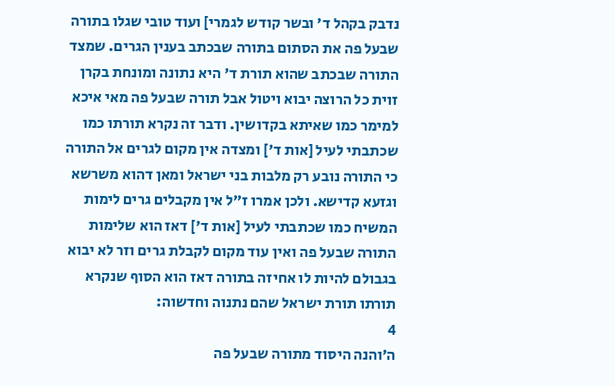נדבק בקהל ד' ובשר קודש לגמרי] ועוד טובי שגלו בתורה שבעל פה את הסתום בתורה שבכתב בענין הגרים. שמצד התורה שבכתב שהוא תורת ד' היא נתונה ומונחת בקרן זוית כל הרוצה יבוא ויטול אבל תורה שבעל פה מאי איכא למימר כמו שאיתא בקדושין. ודבר זה נקרא תורתו כמו שכתבתי לעיל [אות ד'] ומצדה אין מקום לגרים אל התורה כי התורה נובע רק מלבות בני ישראל ומאן דהוא משרשא וגזעא קדישא. ולכן אמרו ז"ל אין מקבלים גרים לימות המשיח כמו שכתבתי לעיל [אות ד'] דאז הוא שלימות התורה שבעל פה ואין עוד מקום לקבלת גרים וזר לא יבוא בגבולם להיות לו אחיזה בתורה דאז הוא הסוף שנקרא תורתו תורת ישראל שהם נתנוה וחדשוה:
4
ה׳והנה היסוד מתורה שבעל פה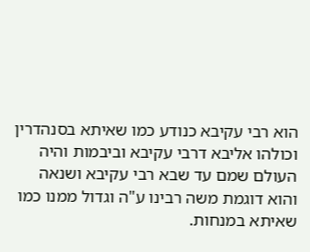הוא רבי עקיבא כנודע כמו שאיתא בסנהדרין וכולהו אליבא דרבי עקיבא וביבמות והיה העולם שמם עד שבא רבי עקיבא ושנאה והוא דוגמת משה רבינו ע"ה וגדול ממנו כמו שאיתא במנחות.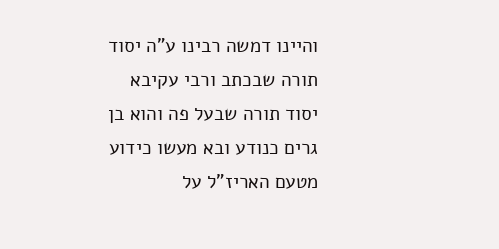והיינו דמשה רבינו ע"ה יסוד תורה שבכתב ורבי עקיבא יסוד תורה שבעל פה והוא בן גרים כנודע ובא מעשו כידוע מטעם האריז"ל על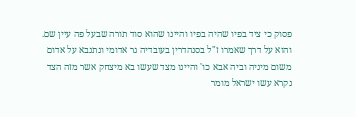פסוק כי ציד בפיו שהיה בפיו והיינו שהוא סוד תורה שבעל פה עיין שם. והוא על דרך שאמרו ז"ל בסנהדרין בעובדיה גר אדומי ונתנבא על אדום משום מיניה וביה אבא כו' והיינו מצד שעשו בא מיצחק אשר מזה הצד נקרא עשו ישראל מומר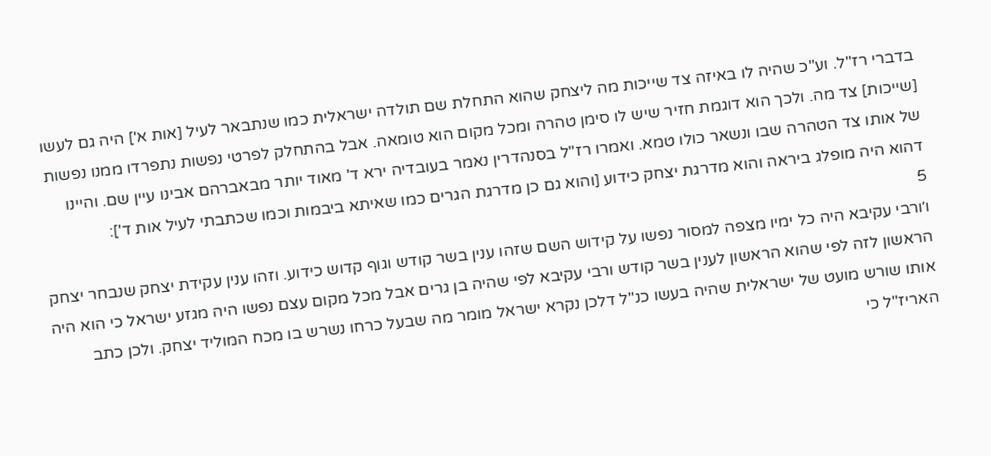בדברי רז"ל. וע"כ שהיה לו באיזה צד שייכות מה ליצחק שהוא התחלת שם תולדה ישראלית כמו שנתבאר לעיל [אות א'] היה גם לעשו [שייכות] צד מה. ולכך הוא דוגמת חזיר שיש לו סימן טהרה ומכל מקום הוא טומאה. אבל בהתחלק לפרטי נפשות נתפרדו ממנו נפשות של אותו צד הטהרה שבו ונשאר כולו טמא. ואמרו רז"ל בסנהדרין נאמר בעובדיה ירא ד' מאוד יותר מבאברהם אבינו עיין שם. והיינו דהוא היה מופלג ביראה והוא מדרגת יצחק כידוע [והוא גם כן מדרגת הגרים כמו שאיתא ביבמות וכמו שכתבתי לעיל אות ד']:
5
ו׳ורבי עקיבא היה כל ימיו מצפה למסור נפשו על קידוש השם שזהו ענין בשר קודש וגוף קדוש כידוע. וזהו ענין עקידת יצחק שנבחר יצחק הראשון לזה לפי שהוא הראשון לענין בשר קודש ורבי עקיבא לפי שהיה בן גרים אבל מכל מקום עצם נפשו היה מגזע ישראל כי הוא היה אותו שורש מועט של ישראלית שהיה בעשו כנ"ל דלכן נקרא ישראל מומר מה שבעל כרחו נשרש בו מכח המוליד יצחק. ולכן כתב האריז"ל כי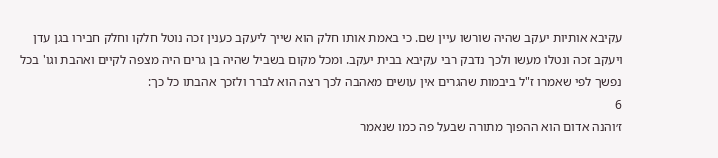עקיבא אותיות יעקב שהיה שורשו עיין שם. כי באמת אותו חלק הוא שייך ליעקב כענין זכה נוטל חלקו וחלק חבירו בגן עדן ויעקב זכה ונטלו מעשו ולכך נדבק רבי עקיבא בבית יעקב. ומכל מקום בשביל שהיה בן גרים היה מצפה לקיים ואהבת וגו' בכל נפשך לפי שאמרו ז"ל ביבמות שהגרים אין עושים מאהבה לכך רצה הוא לברר ולזכך אהבתו כל כך:
6
ז׳והנה אדום הוא ההפוך מתורה שבעל פה כמו שנאמר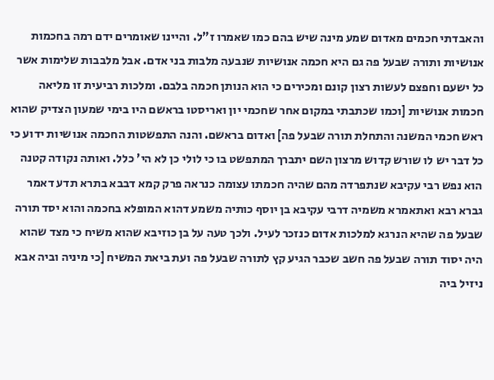והאבדתי חכמים מאדום שמע מינה שיש בהם כמו שאמרו ז"ל. והיינו שאומרים ידם רמה בחכמות אנושיות ותורה שבעל פה גם היא חכמה אנושיות שנבעה מלבות בני אדם. אבל מלבבות שלימות אשר כל ישעם וחפצם לעשות רצון קונם ומכירים כי הוא הנותן חכמה בלבם. ומלכות רביעית זו מליאה חכמות אנושיות [וכמו שכתבתי במקום אחר שחכמי יון ואריסטו בראשם היו בימי שמעון הצדיק שהוא ראש חכמי המשנה והתחלת תורה שבעל פה] ואדום בראשם. והנה התפשטות החכמה אנושיות ידוע כי כל דבר יש לו שורש קדוש מרצון השם יתברך המתפשט בו כי לולי כן לא הי' כלל. ואותה נקודה קטנה הוא נפש רבי עקיבא שנתפרדה מהם שהיה חכמתו עצומה כנראה פרק קמא דבבא בתרא תדע דאמר גברא רבא ואתאמרא משמיה דרבי עקיבא בן יוסף כותיה משמע דהוא המופלא בחכמה והוא יסד תורה שבעל פה שהיא הנרגא למלכות אדום כנזכר לעיל. ולכך טעה על בן כוזיבא שהוא משיח כי מצד שהוא היה יסוד תורה שבעל פה חשב שכבר הגיע קץ לתורה שבעל פה ועת ביאת המשיח [כי מיניה וביה אבא ניזיל ביה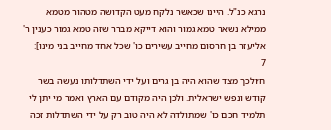נרגא כנ"ל. היינו שכאשר נלקח מעט הקדושה מטהור מטמא ממילא נשאר טמא גמור והוא דייקא מברר שזה טמא גמור כענין ר' אליעזר בן חרסום מחייב עשירים כו' שכל אחד מחייב בני מינו]:
7
ח׳ולכך מצד שהוא היה בן גרים ועל ידי השתדלותו נעשה בשר קודש ונפש ישראלית. ולכן היה מקודם עם הארץ ואמר מי יתן לי תלמיד חכם כו' שמתולדה לא היה טוב רק על ידי השתדלות זכה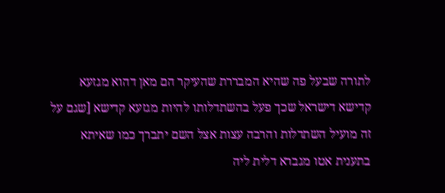לתורה שבעל פה שהיא המבררת שהעיקר הם מאן דהוא מגזעא קדישא דישראל שכך פעל בהשתדלותו להיות מגזעא קדישא [שגם על זה מועיל השתדלות והרבה עצות אצל השם יתברך כמו שאיתא בתענית אטו מגברא דלית ליה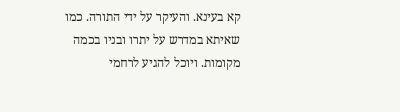קא בעינא. והעיקר על ידי התורה. כמו שאיתא במדרש על יתרו ובניו בכמה מקומות. ויוכל להגיע לרחמי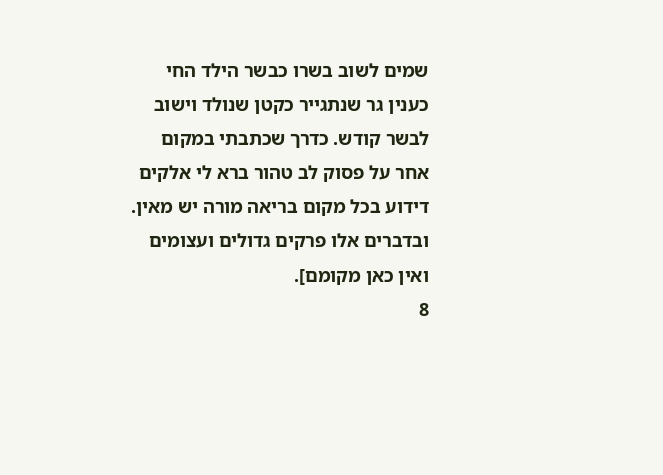שמים לשוב בשרו כבשר הילד החי כענין גר שנתגייר כקטן שנולד וישוב לבשר קודש. כדרך שכתבתי במקום אחר על פסוק לב טהור ברא לי אלקים דידוע בכל מקום בריאה מורה יש מאין. ובדברים אלו פרקים גדולים ועצומים ואין כאן מקומם].
8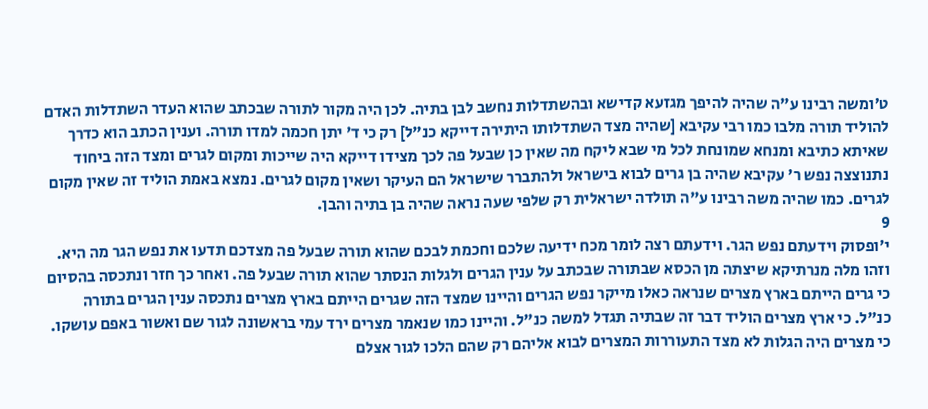ט׳ומשה רבינו ע"ה שהיה להיפך מגזעא קדישא ובהשתדלות נחשב לבן בתיה. לכן היה מקור לתורה שבכתב שהוא העדר השתדלות האדם להוליד תורה מלבו כמו רבי עקיבא [שהיה מצד השתדלותו היתירה דייקא כנ"ל] רק כי ד' יתן חכמה למדו תורה. וענין הכתב הוא כדרך שאיתא כתיבא ומנחא שמונחת לכל מי שבא ליקח מה שאין כן שבעל פה לכך מצידו דייקא היה שייכות ומקום לגרים ומצד הזה ביחוד נתנוצצה נפש ר' עקיבא שהיה בן גרים לבוא בישראל ולהתברר שישראל הם העיקר ושאין מקום לגרים. נמצא באמת הוליד זה שאין מקום לגרים. כמו שהיה משה רבינו ע"ה תולדה ישראלית רק שלפי שעה נראה שהיה בן בתיה והבן.
9
י׳ופסוק וידעתם נפש הגר. וידעתם רצה לומר מכח ידיעה שלכם וחכמת לבכם שהוא תורה שבעל פה מצדכם תדעו את נפש הגר מה היא. וזהו מלה מנרתיקא שיצתה מן הכסא שבתורה שבכתב על ענין הגרים ולגלות הנסתר שהוא תורה שבעל פה. ואחר כך חזר ונתכסה בהסיום כי גרים הייתם בארץ מצרים שנראה כאלו מייקר נפש הגרים והיינו שמצד הזה שגרים הייתם בארץ מצרים נתכסה ענין הגרים בתורה כנ"ל. כי ארץ מצרים הוליד דבר זה שבתיה תגדל למשה כנ"ל. והיינו כמו שנאמר מצרים ירד עמי בראשונה לגור שם ואשור באפם עושקו. כי מצרים היה הגלות לא מצד התעוררות המצרים לבוא אליהם רק שהם הלכו לגור אצלם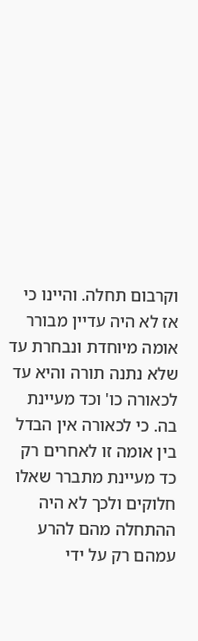וקרבום תחלה. והיינו כי אז לא היה עדיין מבורר אומה מיוחדת ונבחרת עד שלא נתנה תורה והיא עד לכאורה כו' וכד מעיינת בה. כי לכאורה אין הבדל בין אומה זו לאחרים רק כד מעיינת מתברר שאלו חלוקים ולכך לא היה ההתחלה מהם להרע עמהם רק על ידי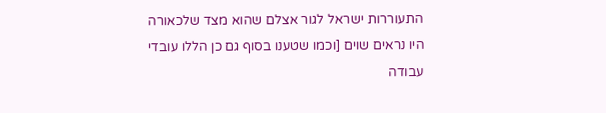התעוררות ישראל לגור אצלם שהוא מצד שלכאורה היו נראים שוים [וכמו שטענו בסוף גם כן הללו עובדי עבודה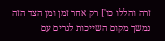זרה והללו כו'] רק אחר זמן ומן הצד הזה נמשך מקום השייכות לגרים עם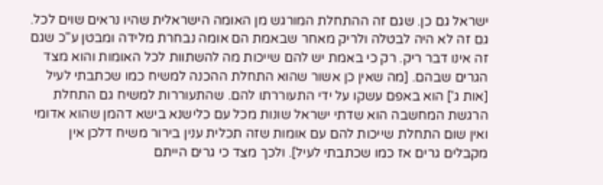ישראל גם כן. שגם זה ההתחלת המורגש מן האומה הישראלית שהיו נראים שוים לכל. גם זה לא היה לבטלה ולריק מאחר שבאמת הם אומה נבחרת מלידה ומבטן ע"כ שגם זה אינו דבר ריק. רק כי באמת יש להם שייכות מה להשתוות לכל האומות והוא מצד הגרים שבהם. [מה שאין כן אשור שהוא התחלת ההכנה למשיח כמו שכתבתי לעיל [אות ג'] הוא באפם עשקו על ידי התעוררתו להם. שהתעוררות למשיח גם התחלת הרגשת המחשבה הוא שדתי ישראל שונות מכל עם כלישנא בישא דהמן שהוא אדומי ואין שום התחלת שייכות להם עם אומות שזה תכלית ענין בירור משיח דלכן אין מקבלים גרים אז כמו שכתבתי לעיל]. ולכך מצד כי גרים הייתם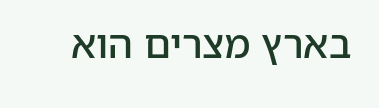בארץ מצרים הוא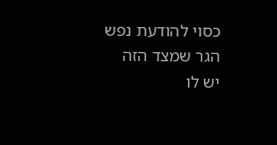כסוי להודעת נפש הגר שמצד הזה יש לו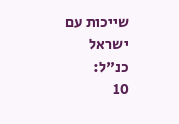שייכות עם ישראל כנ"ל:
10